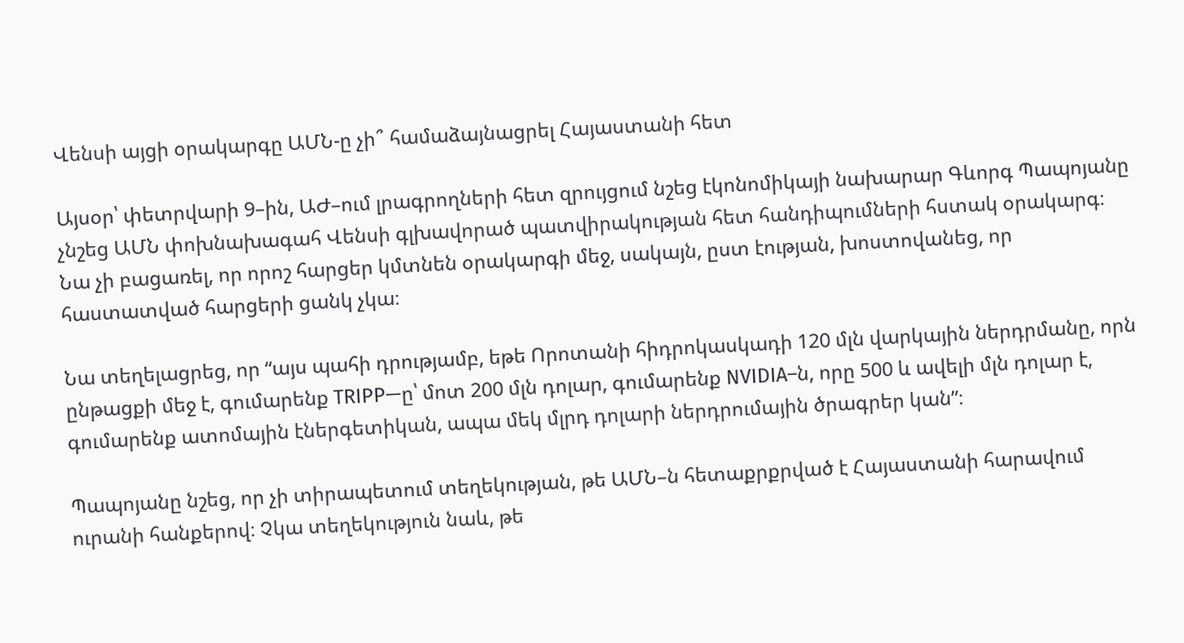Վենսի այցի օրակարգը ԱՄՆ-ը չի՞ համաձայնացրել Հայաստանի հետ

Այսօր՝ փետրվարի 9–ին, ԱԺ–ում լրագրողների հետ զրույցում նշեց էկոնոմիկայի նախարար Գևորգ Պապոյանը չնշեց ԱՄՆ փոխնախագահ Վենսի գլխավորած պատվիրակության հետ հանդիպումների հստակ օրակարգ։ Նա չի բացառել, որ որոշ հարցեր կմտնեն օրակարգի մեջ, սակայն, ըստ էության, խոստովանեց, որ հաստատված հարցերի ցանկ չկա։

Նա տեղելացրեց, որ “այս պահի դրությամբ, եթե Որոտանի հիդրոկասկադի 120 մլն վարկային ներդրմանը, որն ընթացքի մեջ է, գումարենք TRIPP—ը՝ մոտ 200 մլն դոլար, գումարենք NVIDIA–ն, որը 500 և ավելի մլն դոլար է, գումարենք ատոմային էներգետիկան, ապա մեկ մլրդ դոլարի ներդրումային ծրագրեր կան”։

Պապոյանը նշեց, որ չի տիրապետում տեղեկության, թե ԱՄՆ–ն հետաքրքրված է Հայաստանի հարավում ուրանի հանքերով։ Չկա տեղեկություն նաև, թե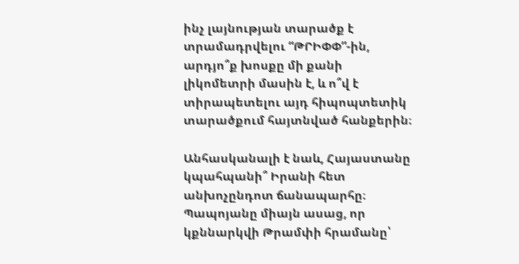ինչ լայնության տարածք է տրամադրվելու “ԹՐԻՓՓ”-ին, արդյո՞ք խոսքը մի քանի լիկոմետրի մասին է, և ո՞վ է տիրապետելու այդ հիպոպտետիկ տարածքում հայտնված հանքերին։

Անհասկանալի է նաև, Հայաստանը կպահպանի՞ Իրանի հետ անխոչընդոտ ճանապարհը։ Պապոյանը միայն ասաց, որ կքննարկվի Թրամփի հրամանը՝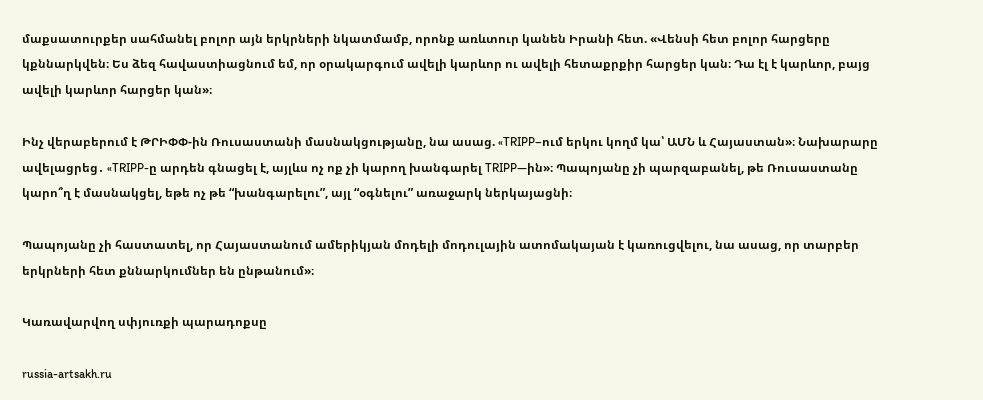մաքսատուրքեր սահմանել բոլոր այն երկրների նկատմամբ, որոնք առևտուր կանեն Իրանի հետ. «Վենսի հետ բոլոր հարցերը կքննարկվեն։ Ես ձեզ հավաստիացնում եմ, որ օրակարգում ավելի կարևոր ու ավելի հետաքրքիր հարցեր կան։ Դա էլ է կարևոր, բայց ավելի կարևոր հարցեր կան»։

Ինչ վերաբերում է ԹՐԻՓՓ-ին Ռուսաստանի մասնակցությանը, նա ասաց. «TRIPP–ում երկու կողմ կա՝ ԱՄՆ և Հայաստան»։ Նախարարը ավելացրեց․ «TRIPP-ը արդեն գնացել է, այլևս ոչ ոք չի կարող խանգարել TRIPP—ին»։ Պապոյանը չի պարզաբանել, թե Ռուսաստանը կարո՞ղ է մասնակցել, եթե ոչ թե “խանգարելու”, այլ “օգնելու” առաջարկ ներկայացնի։

Պապոյանը չի հաստատել, որ Հայաստանում ամերիկյան մոդելի մոդուլային ատոմակայան է կառուցվելու, նա ասաց, որ տարբեր երկրների հետ քննարկումներ են ընթանում»։

Կառավարվող սփյուռքի պարադոքսը

russia-artsakh.ru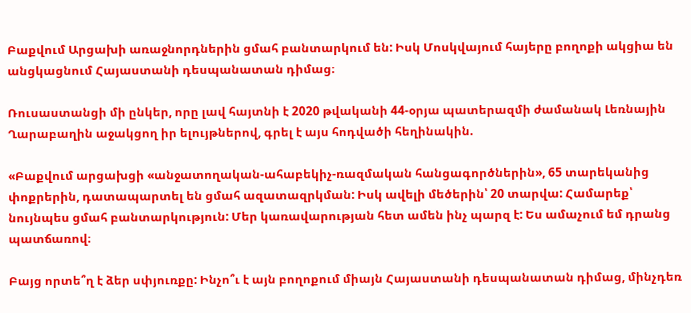Բաքվում Արցախի առաջնորդներին ցմահ բանտարկում են: Իսկ Մոսկվայում հայերը բողոքի ակցիա են անցկացնում Հայաստանի դեսպանատան դիմաց։

Ռուսաստանցի մի ընկեր, որը լավ հայտնի է 2020 թվականի 44-օրյա պատերազմի ժամանակ Լեռնային Ղարաբաղին աջակցող իր ելույթներով, գրել է այս հոդվածի հեղինակին.

«Բաքվում արցախցի «անջատողական-ահաբեկիչ-ռազմական հանցագործներին», 65 տարեկանից փոքրերին, դատապարտել են ցմահ ազատազրկման: Իսկ ավելի մեծերին՝ 20 տարվա: Համարեք՝ նույնպես ցմահ բանտարկություն: Մեր կառավարության հետ ամեն ինչ պարզ է: Ես ամաչում եմ դրանց պատճառով։

Բայց որտե՞ղ է ձեր սփյուռքը: Ինչո՞ւ է այն բողոքում միայն Հայաստանի դեսպանատան դիմաց, մինչդեռ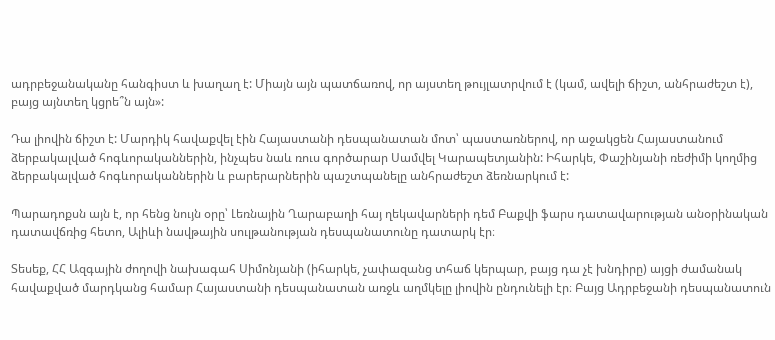ադրբեջանականը հանգիստ և խաղաղ է: Միայն այն պատճառով, որ այստեղ թույլատրվում է (կամ, ավելի ճիշտ, անհրաժեշտ է), բայց այնտեղ կցրե՞ն այն»:

Դա լիովին ճիշտ է: Մարդիկ հավաքվել էին Հայաստանի դեսպանատան մոտ՝ պաստառներով, որ աջակցեն Հայաստանում ձերբակալված հոգևորականներին, ինչպես նաև ռուս գործարար Սամվել Կարապետյանին: Իհարկե, Փաշինյանի ռեժիմի կողմից ձերբակալված հոգևորականներին և բարերարներին պաշտպանելը անհրաժեշտ ձեռնարկում է:

Պարադոքսն այն է, որ հենց նույն օրը՝ Լեռնային Ղարաբաղի հայ ղեկավարների դեմ Բաքվի ֆարս դատավարության անօրինական դատավճռից հետո, Ալիևի նավթային սուլթանության դեսպանատունը դատարկ էր։

Տեսեք, ՀՀ Ազգային ժողովի նախագահ Սիմոնյանի (իհարկե, չափազանց տհաճ կերպար, բայց դա չէ խնդիրը) այցի ժամանակ հավաքված մարդկանց համար Հայաստանի դեսպանատան առջև աղմկելը լիովին ընդունելի էր։ Բայց Ադրբեջանի դեսպանատուն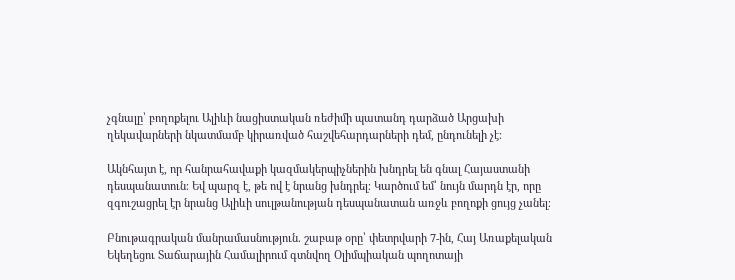չգնալը՝ բողոքելու Ալիևի նացիստական ռեժիմի պատանդ դարձած Արցախի ղեկավարների նկատմամբ կիրառված հաշվեհարդարների դեմ, ընդունելի չէ։

Ակնհայտ է, որ հանրահավաքի կազմակերպիչներին խնդրել են գնալ Հայաստանի դեսպանատուն։ Եվ պարզ է, թե ով է նրանց խնդրել։ Կարծում եմ՝ նույն մարդն էր, որը զգուշացրել էր նրանց Ալիևի սուլթանության դեսպանատան առջև բողոքի ցույց չանել։

Բնութագրական մանրամասնություն. շաբաթ օրը՝ փետրվարի 7-ին, Հայ Առաքելական Եկեղեցու Տաճարային Համալիրում գտնվող Օլիմպիական պողոտայի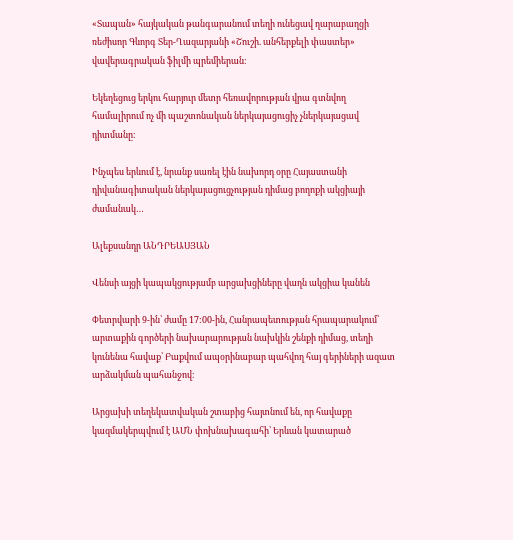«Տապան» հայկական թանգարանում տեղի ունեցավ ղարաբաղցի ռեժիսոր Գևորգ Տեր-Ղազարյանի «Շուշի. անհերքելի փաստեր» վավերագրական ֆիլմի պրեմիերան։

Եկեղեցուց երկու հարյուր մետր հեռավորության վրա գտնվող համալիրում ոչ մի պաշտոնական ներկայացուցիչ չներկայացավ դիտմանը։

Ինչպես երևում է, նրանք սառել էին նախորդ օրը Հայաստանի դիվանագիտական ներկայացուցչության դիմաց բողոքի ակցիայի ժամանակ…

Ալեքսանդր ԱՆԴՐԵԱՍՅԱՆ

Վենսի այցի կապակցությամբ արցախցիները վաղն ակցիա կանեն

Փետրվարի 9-ին՝ ժամը 17:00-ին, Հանրապետության հրապարակում՝ արտաքին գործերի նախարարության նախկին շենքի դիմաց, տեղի կունենա հավաք՝ Բաքվում ապօրինաբար պահվող հայ գերիների ազատ արձակման պահանջով։

Արցախի տեղեկատվական շտաբից հայտնում են, որ հավաքը կազմակերպվում է ԱՄՆ փոխնախագահի՝ Երևան կատարած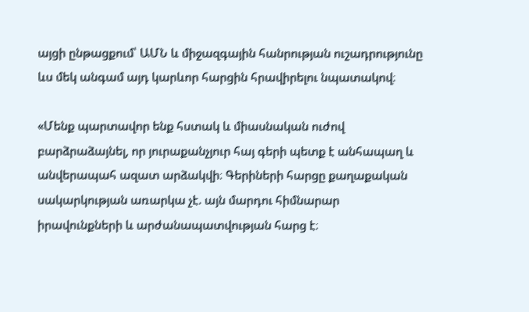այցի ընթացքում՝ ԱՄՆ և միջազգային հանրության ուշադրությունը ևս մեկ անգամ այդ կարևոր հարցին հրավիրելու նպատակով։

«Մենք պարտավոր ենք հստակ և միասնական ուժով բարձրաձայնել, որ յուրաքանչյուր հայ գերի պետք է անհապաղ և անվերապահ ազատ արձակվի։ Գերիների հարցը քաղաքական սակարկության առարկա չէ. այն մարդու հիմնարար իրավունքների և արժանապատվության հարց է։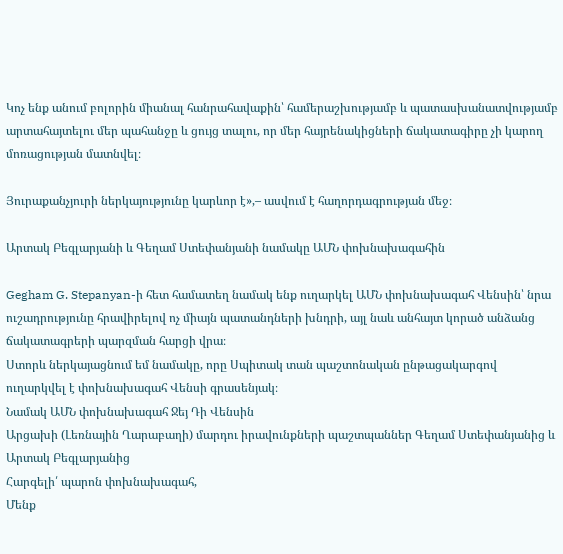Կոչ ենք անում բոլորին միանալ հանրահավաքին՝ համերաշխությամբ և պատասխանատվությամբ արտահայտելու մեր պահանջը և ցույց տալու, որ մեր հայրենակիցների ճակատագիրը չի կարող մոռացության մատնվել։

Յուրաքանչյուրի ներկայությունը կարևոր է»,– ասվում է հաղորդագրության մեջ։

Արտակ Բեգլարյանի և Գեղամ Ստեփանյանի նամակը ԱՄՆ փոխնախագահին

Gegham G. Stepanyan-ի հետ համատեղ նամակ ենք ուղարկել ԱՄՆ փոխնախագահ Վենսին՝ նրա ուշադրությունը հրավիրելով ոչ միայն պատանդների խնդրի, այլ նաև անհայտ կորած անձանց ճակատագրերի պարզման հարցի վրա։
Ստորև ներկայացնում եմ նամակը, որը Սպիտակ տան պաշտոնական ընթացակարգով ուղարկվել է փոխնախագահ Վենսի գրասենյակ։
Նամակ ԱՄՆ փոխնախագահ Ջեյ Դի Վենսին
Արցախի (Լեռնային Ղարաբաղի) մարդու իրավունքների պաշտպաններ Գեղամ Ստեփանյանից և Արտակ Բեգլարյանից
Հարգելի՛ պարոն փոխնախագահ,
Մենք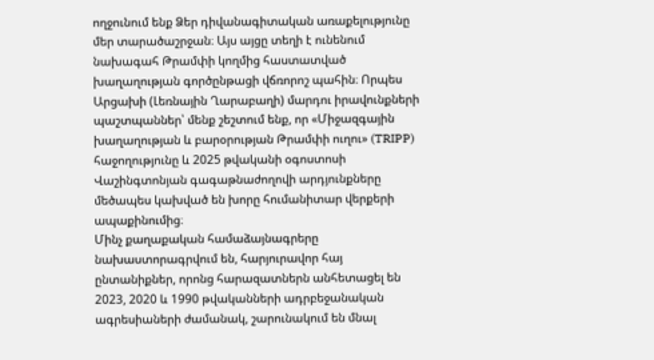ողջունում ենք Ձեր դիվանագիտական առաքելությունը մեր տարածաշրջան։ Այս այցը տեղի է ունենում նախագահ Թրամփի կողմից հաստատված խաղաղության գործընթացի վճռորոշ պահին։ Որպես Արցախի (Լեռնային Ղարաբաղի) մարդու իրավունքների պաշտպաններ՝ մենք շեշտում ենք, որ «Միջազգային խաղաղության և բարօրության Թրամփի ուղու» (TRIPP) հաջողությունը և 2025 թվականի օգոստոսի Վաշինգտոնյան գագաթնաժողովի արդյունքները մեծապես կախված են խորը հումանիտար վերքերի ապաքինումից։
Մինչ քաղաքական համաձայնագրերը նախաստորագրվում են, հարյուրավոր հայ ընտանիքներ, որոնց հարազատներն անհետացել են 2023, 2020 և 1990 թվականների ադրբեջանական ագրեսիաների ժամանակ, շարունակում են մնալ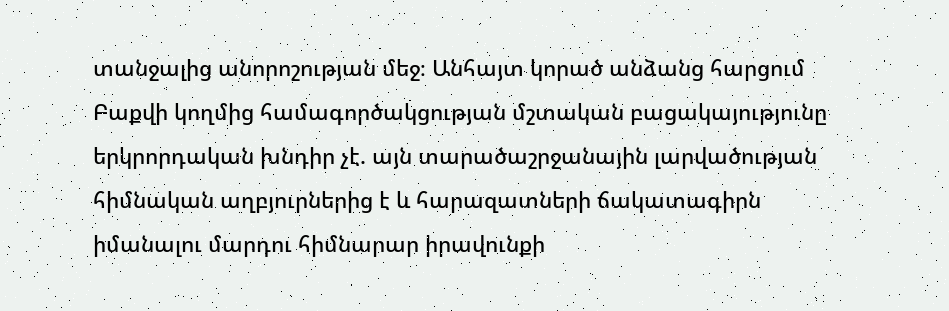տանջալից անորոշության մեջ։ Անհայտ կորած անձանց հարցում Բաքվի կողմից համագործակցության մշտական բացակայությունը երկրորդական խնդիր չէ. այն տարածաշրջանային լարվածության հիմնական աղբյուրներից է և հարազատների ճակատագիրն իմանալու մարդու հիմնարար իրավունքի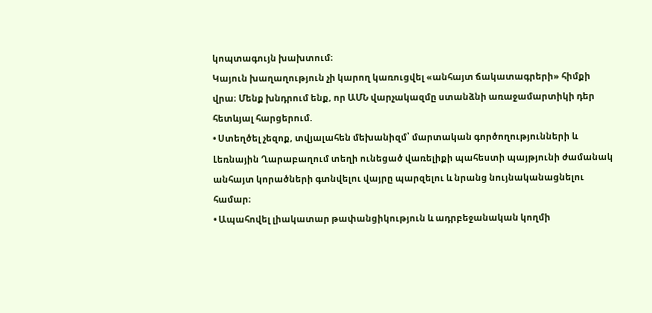կոպտագույն խախտում։
Կայուն խաղաղություն չի կարող կառուցվել «անհայտ ճակատագրերի» հիմքի վրա։ Մենք խնդրում ենք, որ ԱՄՆ վարչակազմը ստանձնի առաջամարտիկի դեր հետևյալ հարցերում.
• Ստեղծել չեզոք, տվյալահեն մեխանիզմ՝ մարտական գործողությունների և Լեռնային Ղարաբաղում տեղի ունեցած վառելիքի պահեստի պայթյունի ժամանակ անհայտ կորածների գտնվելու վայրը պարզելու և նրանց նույնականացնելու համար։
• Ապահովել լիակատար թափանցիկություն և ադրբեջանական կողմի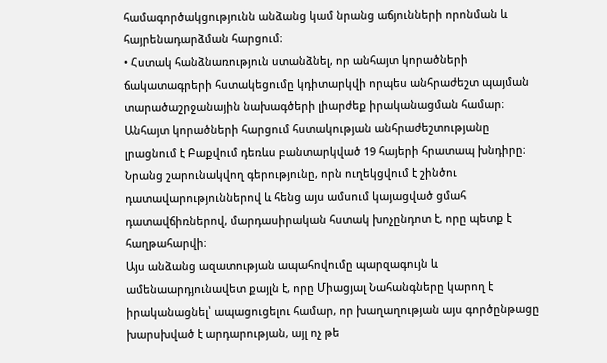համագործակցությունն անձանց կամ նրանց աճյունների որոնման և հայրենադարձման հարցում։
• Հստակ հանձնառություն ստանձնել, որ անհայտ կորածների ճակատագրերի հստակեցումը կդիտարկվի որպես անհրաժեշտ պայման տարածաշրջանային նախագծերի լիարժեք իրականացման համար։
Անհայտ կորածների հարցում հստակության անհրաժեշտությանը լրացնում է Բաքվում դեռևս բանտարկված 19 հայերի հրատապ խնդիրը։ Նրանց շարունակվող գերությունը, որն ուղեկցվում է շինծու դատավարություններով և հենց այս ամսում կայացված ցմահ դատավճիռներով, մարդասիրական հստակ խոչընդոտ է, որը պետք է հաղթահարվի։
Այս անձանց ազատության ապահովումը պարզագույն և ամենաարդյունավետ քայլն է, որը Միացյալ Նահանգները կարող է իրականացնել՝ ապացուցելու համար, որ խաղաղության այս գործընթացը խարսխված է արդարության, այլ ոչ թե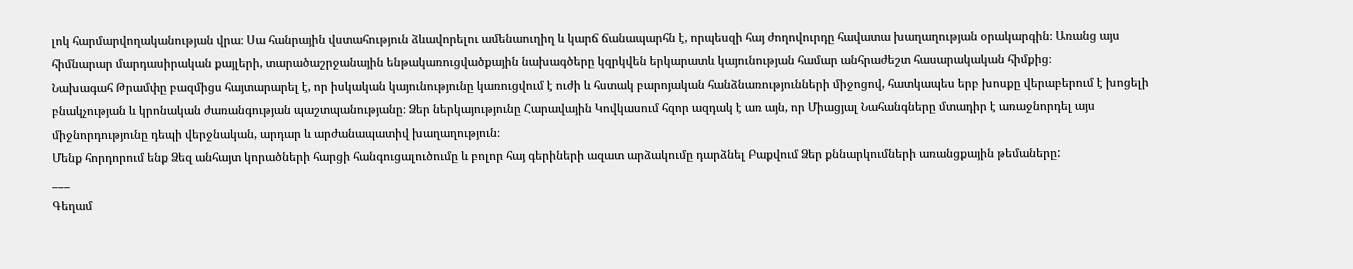լոկ հարմարվողականության վրա։ Սա հանրային վստահություն ձևավորելու ամենաուղիղ և կարճ ճանապարհն է, որպեսզի հայ ժողովուրդը հավատա խաղաղության օրակարգին։ Առանց այս հիմնարար մարդասիրական քայլերի, տարածաշրջանային ենթակառուցվածքային նախագծերը կզրկվեն երկարատև կայունության համար անհրաժեշտ հասարակական հիմքից։
Նախագահ Թրամփը բազմիցս հայտարարել է, որ իսկական կայունությունը կառուցվում է ուժի և հստակ բարոյական հանձնառությունների միջոցով, հատկապես երբ խոսքը վերաբերում է խոցելի բնակչության և կրոնական ժառանգության պաշտպանությանը։ Ձեր ներկայությունը Հարավային Կովկասում հզոր ազդակ է առ այն, որ Միացյալ Նահանգները մտադիր է առաջնորդել այս միջնորդությունը դեպի վերջնական, արդար և արժանապատիվ խաղաղություն։
Մենք հորդորում ենք Ձեզ անհայտ կորածների հարցի հանգուցալուծումը և բոլոր հայ գերիների ազատ արձակումը դարձնել Բաքվում Ձեր քննարկումների առանցքային թեմաները:
___
Գեղամ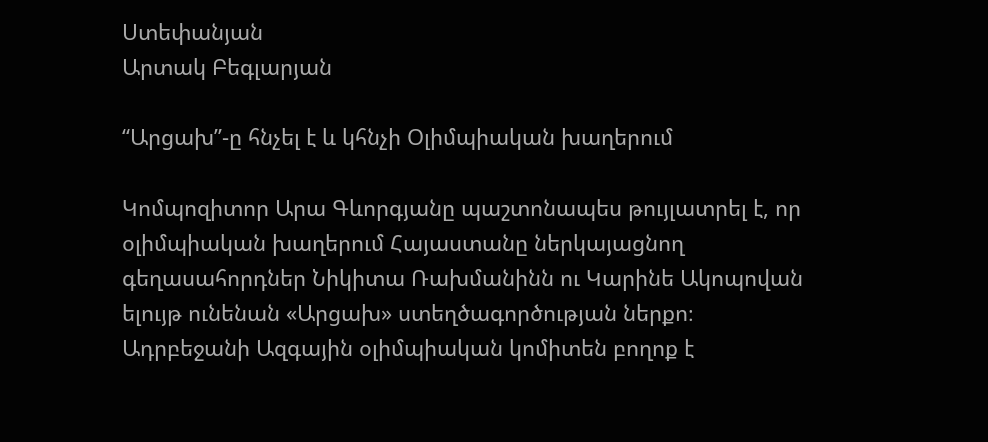Ստեփանյան
Արտակ Բեգլարյան

“Արցախ”-ը հնչել է և կհնչի Օլիմպիական խաղերում

Կոմպոզիտոր Արա Գևորգյանը պաշտոնապես թույլատրել է, որ օլիմպիական խաղերում Հայաստանը ներկայացնող գեղասահորդներ Նիկիտա Ռախմանինն ու Կարինե Ակոպովան ելույթ ունենան «Արցախ» ստեղծագործության ներքո։
Ադրբեջանի Ազգային օլիմպիական կոմիտեն բողոք է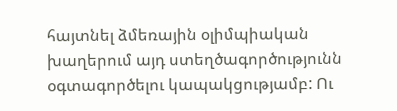հայտնել ձմեռային օլիմպիական խաղերում այդ ստեղծագործությունն օգտագործելու կապակցությամբ: Ու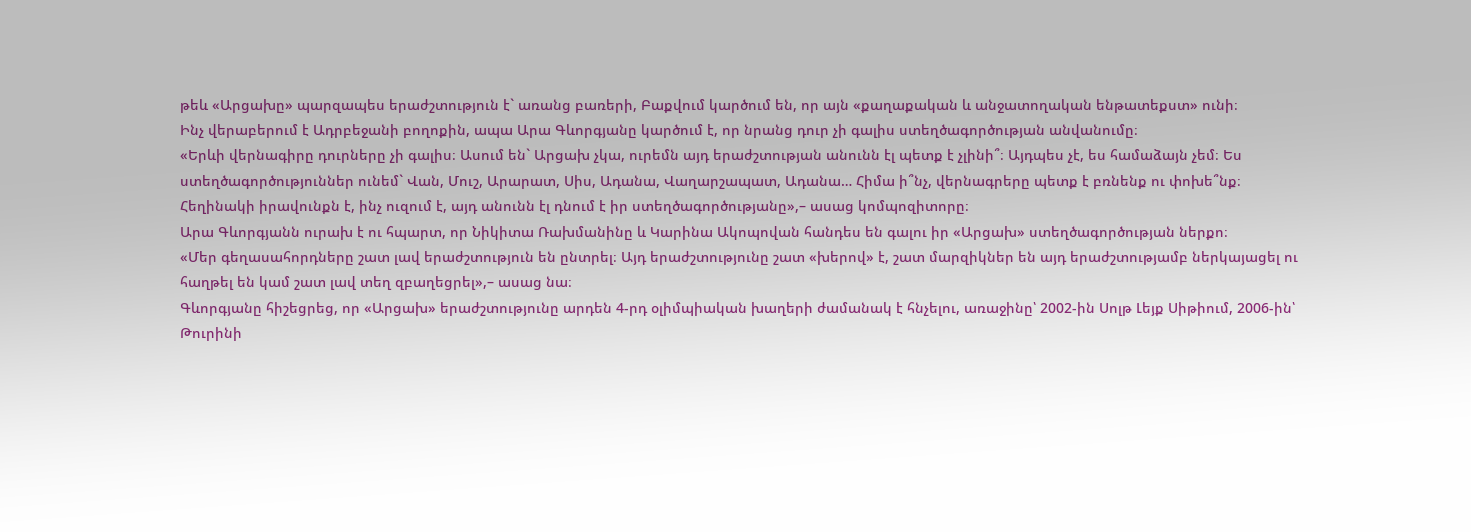թեև «Արցախը» պարզապես երաժշտություն է` առանց բառերի, Բաքվում կարծում են, որ այն «քաղաքական և անջատողական ենթատեքստ» ունի։
Ինչ վերաբերում է Ադրբեջանի բողոքին, ապա Արա Գևորգյանը կարծում է, որ նրանց դուր չի գալիս ստեղծագործության անվանումը։
«Երևի վերնագիրը դուրները չի գալիս։ Ասում են` Արցախ չկա, ուրեմն այդ երաժշտության անունն էլ պետք է չլինի՞։ Այդպես չէ, ես համաձայն չեմ։ Ես ստեղծագործություններ ունեմ` Վան, Մուշ, Արարատ, Սիս, Ադանա, Վաղարշապատ, Ադանա… Հիմա ի՞նչ, վերնագրերը պետք է բռնենք ու փոխե՞նք։ Հեղինակի իրավունքն է, ինչ ուզում է, այդ անունն էլ դնում է իր ստեղծագործությանը»,– ասաց կոմպոզիտորը։
Արա Գևորգյանն ուրախ է ու հպարտ, որ Նիկիտա Ռախմանինը և Կարինա Ակոպովան հանդես են գալու իր «Արցախ» ստեղծագործության ներքո։
«Մեր գեղասահորդները շատ լավ երաժշտություն են ընտրել։ Այդ երաժշտությունը շատ «խերով» է, շատ մարզիկներ են այդ երաժշտությամբ ներկայացել ու հաղթել են կամ շատ լավ տեղ զբաղեցրել»,– ասաց նա։
Գևորգյանը հիշեցրեց, որ «Արցախ» երաժշտությունը արդեն 4-րդ օլիմպիական խաղերի ժամանակ է հնչելու, առաջինը՝ 2002-ին Սոլթ Լեյք Սիթիում, 2006-ին՝ Թուրինի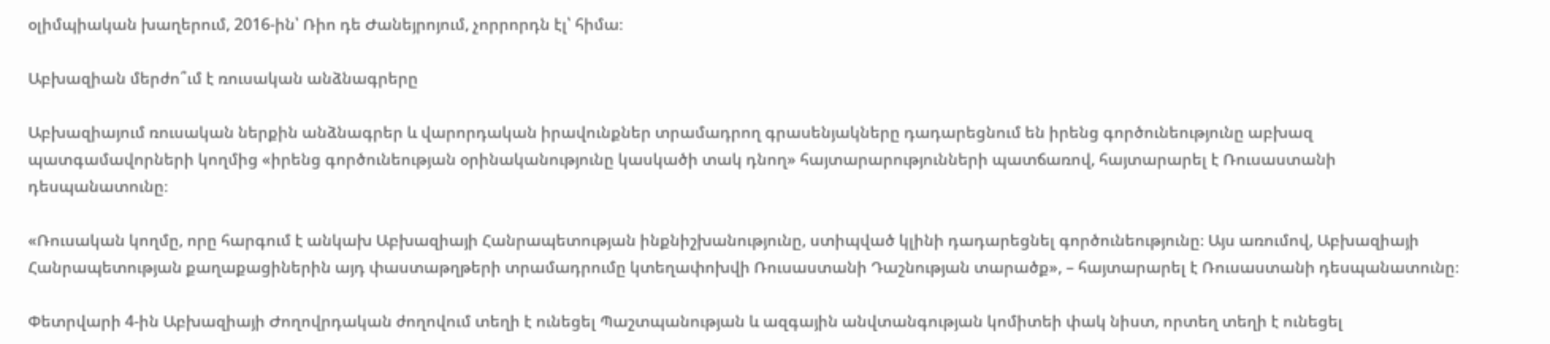օլիմպիական խաղերում, 2016-ին՝ Ռիո դե Ժանեյրոյում, չորրորդն էլ՝ հիմա։

Աբխազիան մերժո՞ւմ է ռուսական անձնագրերը

Աբխազիայում ռուսական ներքին անձնագրեր և վարորդական իրավունքներ տրամադրող գրասենյակները դադարեցնում են իրենց գործունեությունը աբխազ պատգամավորների կողմից «իրենց գործունեության օրինականությունը կասկածի տակ դնող» հայտարարությունների պատճառով, հայտարարել է Ռուսաստանի դեսպանատունը։

«Ռուսական կողմը, որը հարգում է անկախ Աբխազիայի Հանրապետության ինքնիշխանությունը, ստիպված կլինի դադարեցնել գործունեությունը։ Այս առումով, Աբխազիայի Հանրապետության քաղաքացիներին այդ փաստաթղթերի տրամադրումը կտեղափոխվի Ռուսաստանի Դաշնության տարածք», – հայտարարել է Ռուսաստանի դեսպանատունը։

Փետրվարի 4-ին Աբխազիայի Ժողովրդական ժողովում տեղի է ունեցել Պաշտպանության և ազգային անվտանգության կոմիտեի փակ նիստ, որտեղ տեղի է ունեցել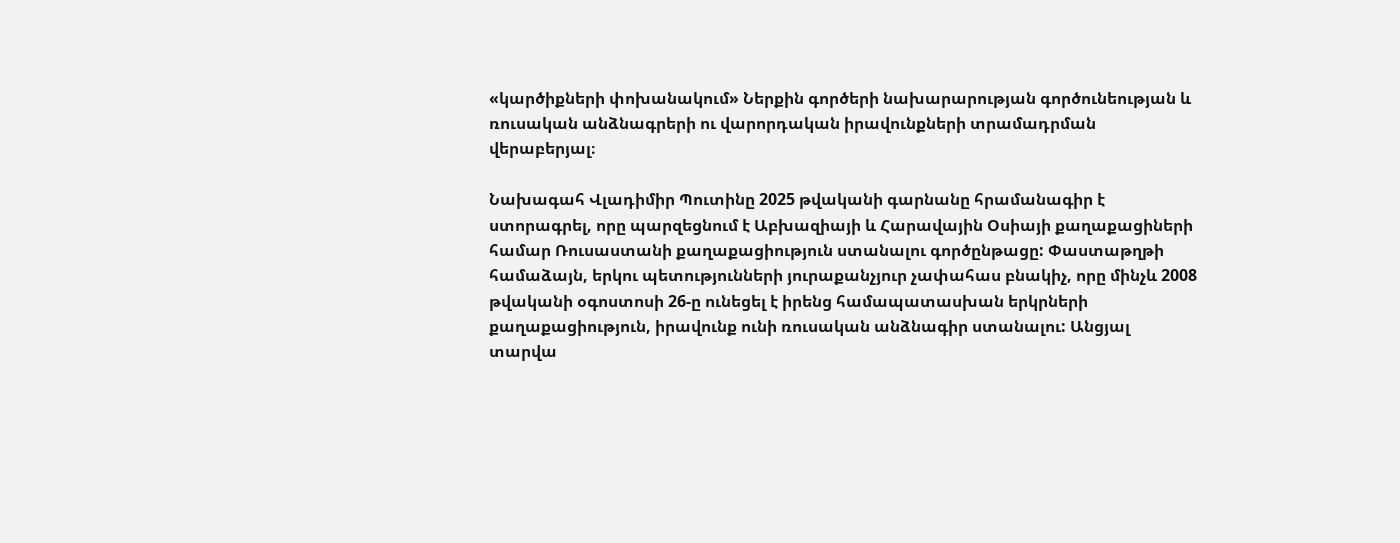«կարծիքների փոխանակում» Ներքին գործերի նախարարության գործունեության և ռուսական անձնագրերի ու վարորդական իրավունքների տրամադրման վերաբերյալ։

Նախագահ Վլադիմիր Պուտինը 2025 թվականի գարնանը հրամանագիր է ստորագրել, որը պարզեցնում է Աբխազիայի և Հարավային Օսիայի քաղաքացիների համար Ռուսաստանի քաղաքացիություն ստանալու գործընթացը: Փաստաթղթի համաձայն, երկու պետությունների յուրաքանչյուր չափահաս բնակիչ, որը մինչև 2008 թվականի օգոստոսի 26-ը ունեցել է իրենց համապատասխան երկրների քաղաքացիություն, իրավունք ունի ռուսական անձնագիր ստանալու: Անցյալ տարվա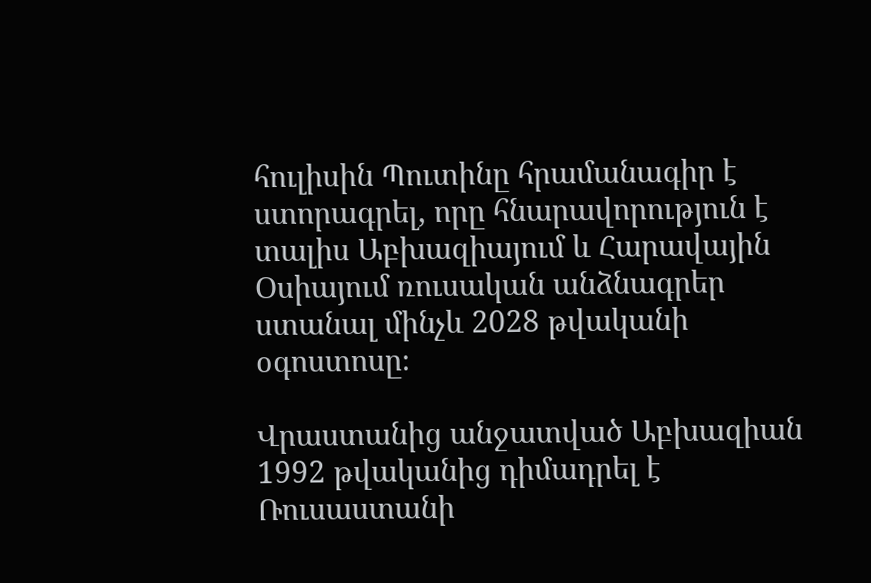հուլիսին Պուտինը հրամանագիր է ստորագրել, որը հնարավորություն է տալիս Աբխազիայում և Հարավային Օսիայում ռուսական անձնագրեր ստանալ մինչև 2028 թվականի օգոստոսը։

Վրաստանից անջատված Աբխազիան 1992 թվականից դիմադրել է Ռուսաստանի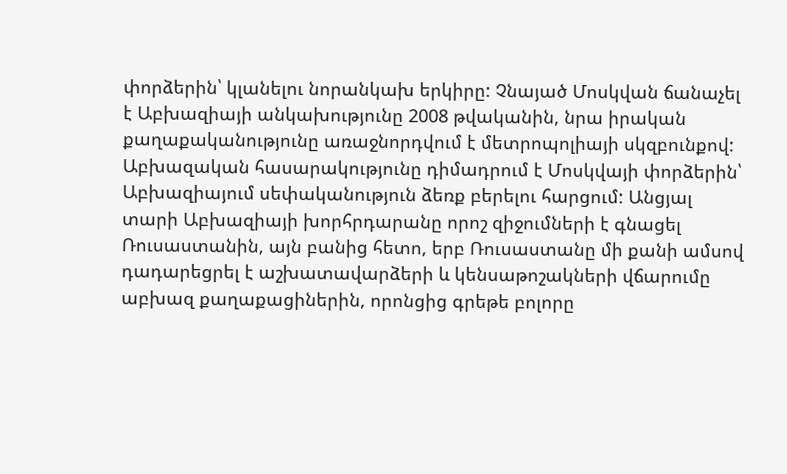փորձերին՝ կլանելու նորանկախ երկիրը: Չնայած Մոսկվան ճանաչել է Աբխազիայի անկախությունը 2008 թվականին, նրա իրական քաղաքականությունը առաջնորդվում է մետրոպոլիայի սկզբունքով: Աբխազական հասարակությունը դիմադրում է Մոսկվայի փորձերին՝ Աբխազիայում սեփականություն ձեռք բերելու հարցում: Անցյալ տարի Աբխազիայի խորհրդարանը որոշ զիջումների է գնացել Ռուսաստանին, այն բանից հետո, երբ Ռուսաստանը մի քանի ամսով դադարեցրել է աշխատավարձերի և կենսաթոշակների վճարումը աբխազ քաղաքացիներին, որոնցից գրեթե բոլորը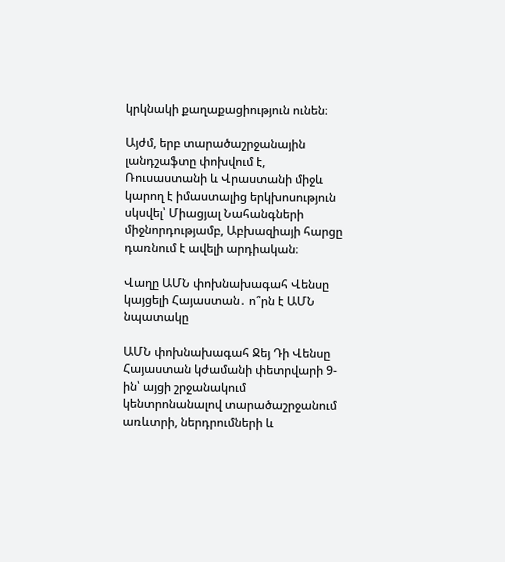կրկնակի քաղաքացիություն ունեն։

Այժմ, երբ տարածաշրջանային լանդշաֆտը փոխվում է, Ռուսաստանի և Վրաստանի միջև կարող է իմաստալից երկխոսություն սկսվել՝ Միացյալ Նահանգների միջնորդությամբ, Աբխազիայի հարցը դառնում է ավելի արդիական։

Վաղը ԱՄՆ փոխնախագահ Վենսը կայցելի Հայաստան․ ո՞րն է ԱՄՆ նպատակը

ԱՄՆ փոխնախագահ Ջեյ Դի Վենսը Հայաստան կժամանի փետրվարի 9-ին՝ այցի շրջանակում կենտրոնանալով տարածաշրջանում առևտրի, ներդրումների և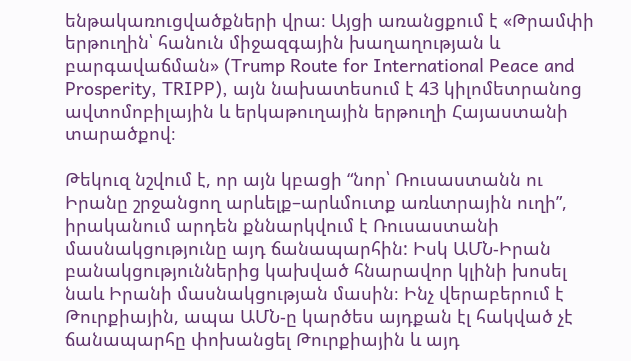ենթակառուցվածքների վրա։ Այցի առանցքում է «Թրամփի երթուղին՝ հանուն միջազգային խաղաղության և բարգավաճման» (Trump Route for International Peace and Prosperity, TRIPP), այն նախատեսում է 43 կիլոմետրանոց ավտոմոբիլային և երկաթուղային երթուղի Հայաստանի տարածքով։

Թեկուզ նշվում է, որ այն կբացի “նոր՝ Ռուսաստանն ու Իրանը շրջանցող արևելք–արևմուտք առևտրային ուղի”, իրականում արդեն քննարկվում է Ռուսաստանի մասնակցությունը այդ ճանապարհին: Իսկ ԱՄՆ-Իրան բանակցություններից կախված հնարավոր կլինի խոսել նաև Իրանի մասնակցության մասին։ Ինչ վերաբերում է Թուրքիային, ապա ԱՄՆ-ը կարծես այդքան էլ հակված չէ ճանապարհը փոխանցել Թուրքիային և այդ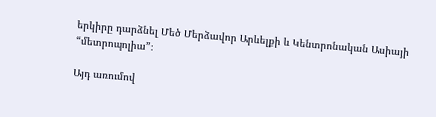երկիրը դարձնել Մեծ Մերձավոր Արևելքի և Կենտրոնական Ասիայի “մետրոպոլիա”։

Այդ առումով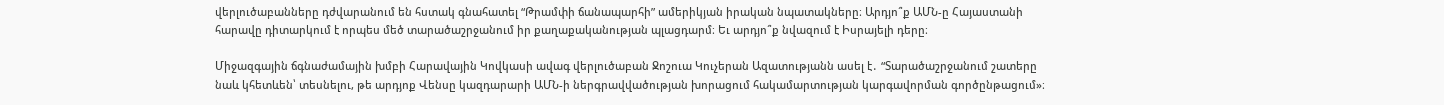վերլուծաբանները դժվարանում են հստակ գնահատել “Թրամփի ճանապարհի” ամերիկյան իրական նպատակները։ Արդյո՞ք ԱՄՆ-ը Հայաստանի հարավը դիտարկում է որպես մեծ տարածաշրջանում իր քաղաքականության պլացդարմ։ Եւ արդյո՞ք նվազում է Իսրայելի դերը։

Միջազգային ճգնաժամային խմբի Հարավային Կովկասի ավագ վերլուծաբան Ջոշուա Կուչերան Ազատությանն ասել է․ “Տարածաշրջանում շատերը նաև կհետևեն՝ տեսնելու, թե արդյոք Վենսը կազդարարի ԱՄՆ-ի ներգրավվածության խորացում հակամարտության կարգավորման գործընթացում»։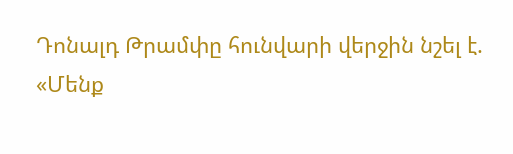Դոնալդ Թրամփը հունվարի վերջին նշել է. «Մենք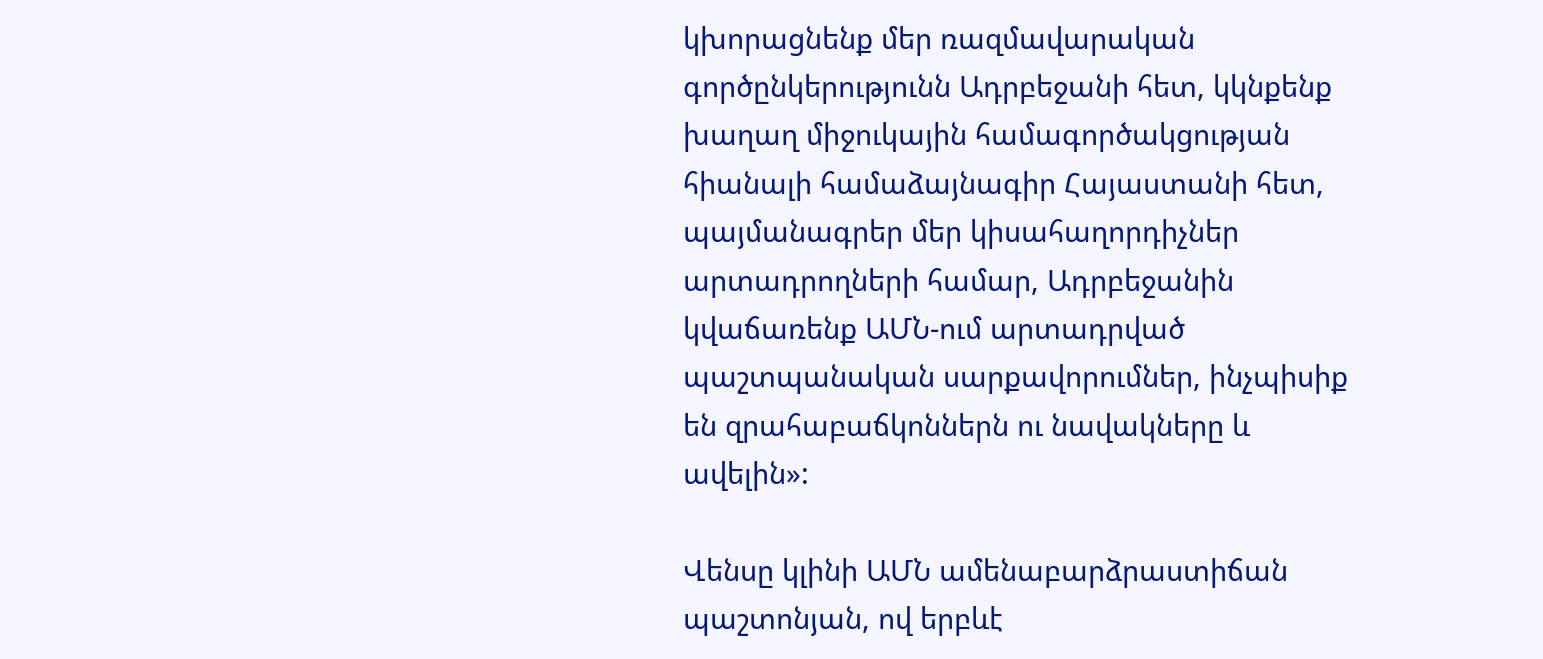կխորացնենք մեր ռազմավարական գործընկերությունն Ադրբեջանի հետ, կկնքենք խաղաղ միջուկային համագործակցության հիանալի համաձայնագիր Հայաստանի հետ, պայմանագրեր մեր կիսահաղորդիչներ արտադրողների համար, Ադրբեջանին կվաճառենք ԱՄՆ-ում արտադրված պաշտպանական սարքավորումներ, ինչպիսիք են զրահաբաճկոններն ու նավակները և ավելին»:

Վենսը կլինի ԱՄՆ ամենաբարձրաստիճան պաշտոնյան, ով երբևէ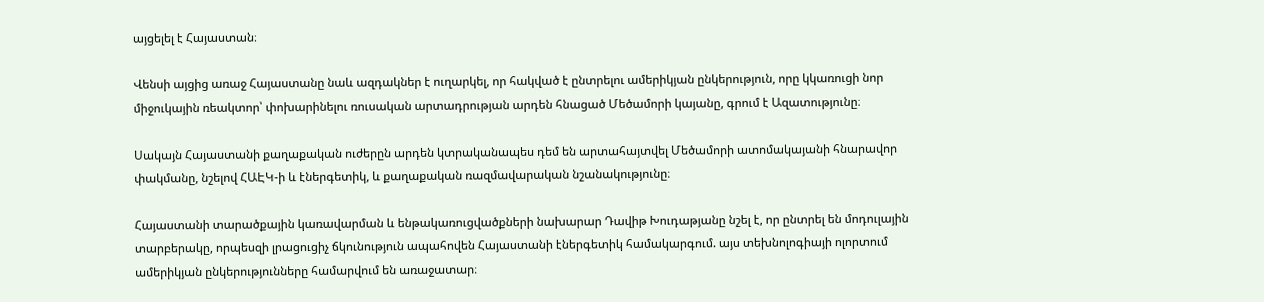այցելել է Հայաստան։

Վենսի այցից առաջ Հայաստանը նաև ազդակներ է ուղարկել, որ հակված է ընտրելու ամերիկյան ընկերություն, որը կկառուցի նոր միջուկային ռեակտոր՝ փոխարինելու ռուսական արտադրության արդեն հնացած Մեծամորի կայանը, գրում է Ազատությունը։

Սակայն Հայաստանի քաղաքական ուժերըն արդեն կտրականապես դեմ են արտահայտվել Մեծամորի ատոմակայանի հնարավոր փակմանը, նշելով ՀԱԷԿ-ի և էներգետիկ, և քաղաքական ռազմավարական նշանակությունը։

Հայաստանի տարածքային կառավարման և ենթակառուցվածքների նախարար Դավիթ Խուդաթյանը նշել է, որ ընտրել են մոդուլային տարբերակը, որպեսզի լրացուցիչ ճկունություն ապահովեն Հայաստանի էներգետիկ համակարգում. այս տեխնոլոգիայի ոլորտում ամերիկյան ընկերությունները համարվում են առաջատար։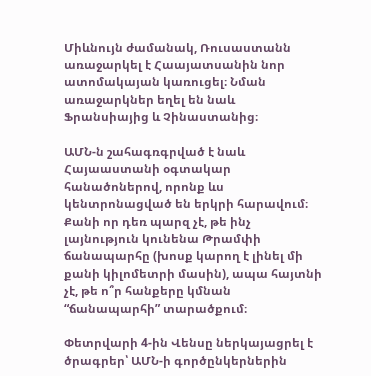Միևնույն ժամանակ, Ռուսաստանն առաջարկել է Հաայատսանին նոր ատոմակայան կառուցել։ Նման առաջարկներ եղել են նաև Ֆրանսիայից և Չինաստանից։

ԱՄՆ-ն շահագռգրված է նաև Հայաաստանի օգտակար հանածոներով, որոնք ևս կենտրոնացված են երկրի հարավում։ Քանի որ դեռ պարզ չէ, թե ինչ լայնություն կունենա Թրամփի ճանապարհը (խոսք կարող է լինել մի քանի կիլոմետրի մասին), ապա հայտնի չէ, թե ո՞ր հանքերը կմնան “ճանապարհի” տարածքում։

Փետրվարի 4-ին Վենսը ներկայացրել է ծրագրեր՝ ԱՄՆ-ի գործընկերներին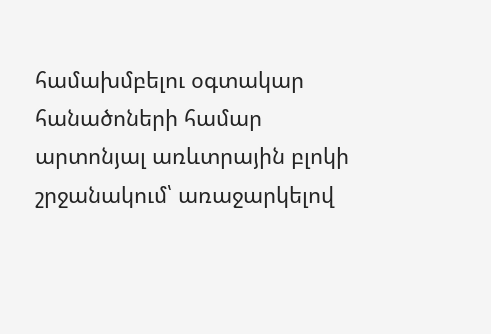համախմբելու օգտակար հանածոների համար արտոնյալ առևտրային բլոկի շրջանակում՝ առաջարկելով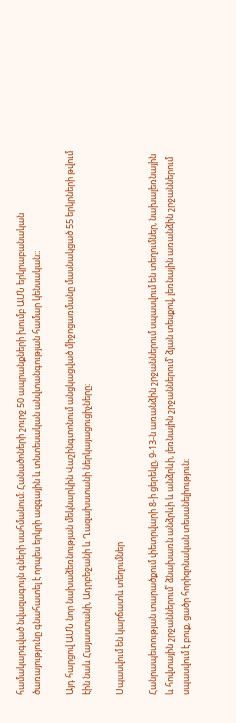համակարգված նվազագույն գների սահմանում։ Հանածոների շուրջ 50 ապրանքների խումբ ԱՄՆ երկրաբանական ծառայությունը գնահատել է որպես երկրի ազգային և տնտեսական անվտանգության համար կենսական։։

Այդ հարցով ԱՄՆ նոր նախաձեռնության մեկնարկին Վաշինգտոնում անցկացված միջոցառմանը մասնակցած 55 երկրների թվում էին նաև Հայաստանի, Ադրբեջանի և Ղազախստանի ներկայացուցիչները։

Սպասվում են կարճատև տեղումներ

Հանրապետության տարածքում փետրվարի 8-ի ցերեկը, 9-13-ն առանձին շրջաններում սպասվում են տեղումներ, նախալեռնային և հովտային շրջաններում՝ ձնախառն անձրևի և անձրևի, լեռնային շրջաններում՝ ձյան տեսքով, լեռնային առանձին շրջաններում սպասվում է բուք, ցածր հորիզոնական տեսանելիություն։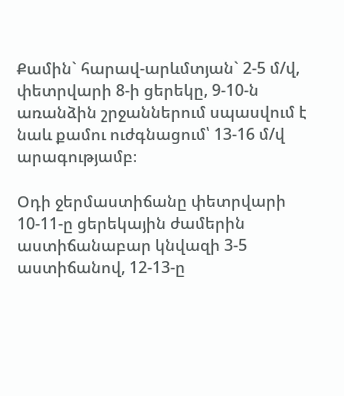Քամին` հարավ-արևմտյան` 2-5 մ/վ, փետրվարի 8-ի ցերեկը, 9-10-ն առանձին շրջաններում սպասվում է նաև քամու ուժգնացում՝ 13-16 մ/վ արագությամբ։

Օդի ջերմաստիճանը փետրվարի 10-11-ը ցերեկային ժամերին աստիճանաբար կնվազի 3-5 աստիճանով, 12-13-ը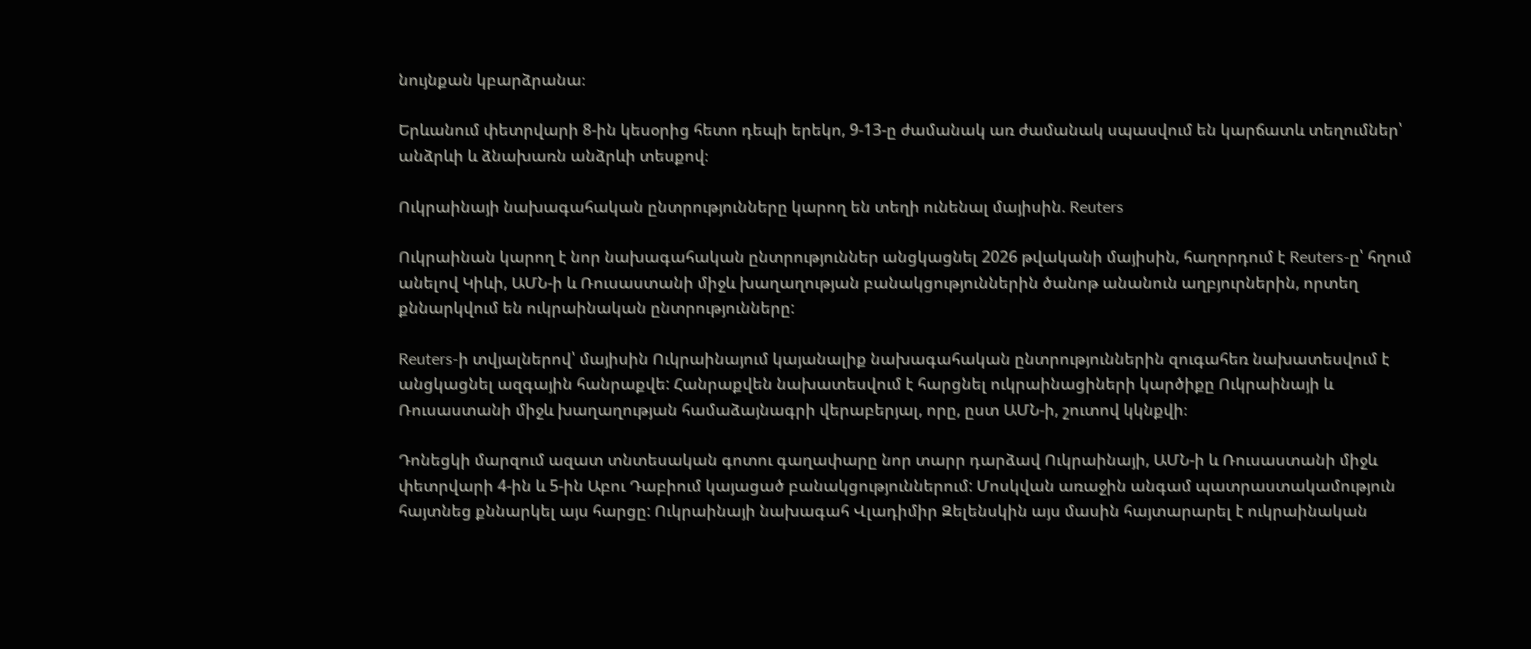նույնքան կբարձրանա։

Երևանում փետրվարի 8-ին կեսօրից հետո դեպի երեկո, 9-13-ը ժամանակ առ ժամանակ սպասվում են կարճատև տեղումներ՝ անձրևի և ձնախառն անձրևի տեսքով։

Ուկրաինայի նախագահական ընտրությունները կարող են տեղի ունենալ մայիսին. Reuters

Ուկրաինան կարող է նոր նախագահական ընտրություններ անցկացնել 2026 թվականի մայիսին, հաղորդում է Reuters-ը՝ հղում անելով Կիևի, ԱՄՆ-ի և Ռուսաստանի միջև խաղաղության բանակցություններին ծանոթ անանուն աղբյուրներին, որտեղ քննարկվում են ուկրաինական ընտրությունները:

Reuters-ի տվյալներով՝ մայիսին Ուկրաինայում կայանալիք նախագահական ընտրություններին զուգահեռ նախատեսվում է անցկացնել ազգային հանրաքվե: Հանրաքվեն նախատեսվում է հարցնել ուկրաինացիների կարծիքը Ուկրաինայի և Ռուսաստանի միջև խաղաղության համաձայնագրի վերաբերյալ, որը, ըստ ԱՄՆ-ի, շուտով կկնքվի։

Դոնեցկի մարզում ազատ տնտեսական գոտու գաղափարը նոր տարր դարձավ Ուկրաինայի, ԱՄՆ-ի և Ռուսաստանի միջև փետրվարի 4-ին և 5-ին Աբու Դաբիում կայացած բանակցություններում: Մոսկվան առաջին անգամ պատրաստակամություն հայտնեց քննարկել այս հարցը: Ուկրաինայի նախագահ Վլադիմիր Զելենսկին այս մասին հայտարարել է ուկրաինական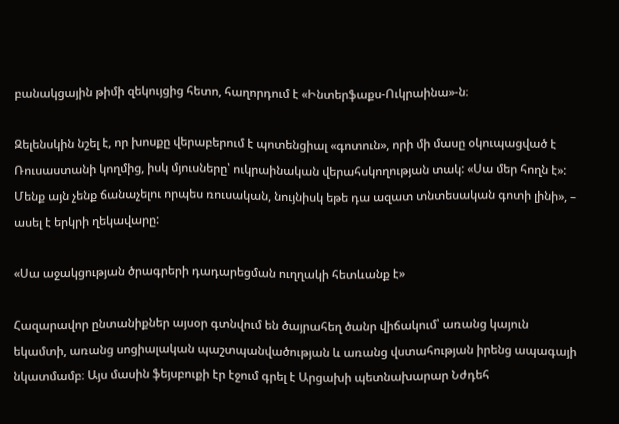բանակցային թիմի զեկույցից հետո, հաղորդում է «Ինտերֆաքս-Ուկրաինա»-ն։

Զելենսկին նշել է, որ խոսքը վերաբերում է պոտենցիալ «գոտուն», որի մի մասը օկուպացված է Ռուսաստանի կողմից, իսկ մյուսները՝ ուկրաինական վերահսկողության տակ: «Սա մեր հողն է»: Մենք այն չենք ճանաչելու որպես ռուսական, նույնիսկ եթե դա ազատ տնտեսական գոտի լինի», – ասել է երկրի ղեկավարը:

«Սա աջակցության ծրագրերի դադարեցման ուղղակի հետևանք է»

Հազարավոր ընտանիքներ այսօր գտնվում են ծայրահեղ ծանր վիճակում՝ առանց կայուն եկամտի, առանց սոցիալական պաշտպանվածության և առանց վստահության իրենց ապագայի նկատմամբ։ Այս մասին ֆեյսբուքի էր էջում գրել է Արցախի պետնախարար Նժդեհ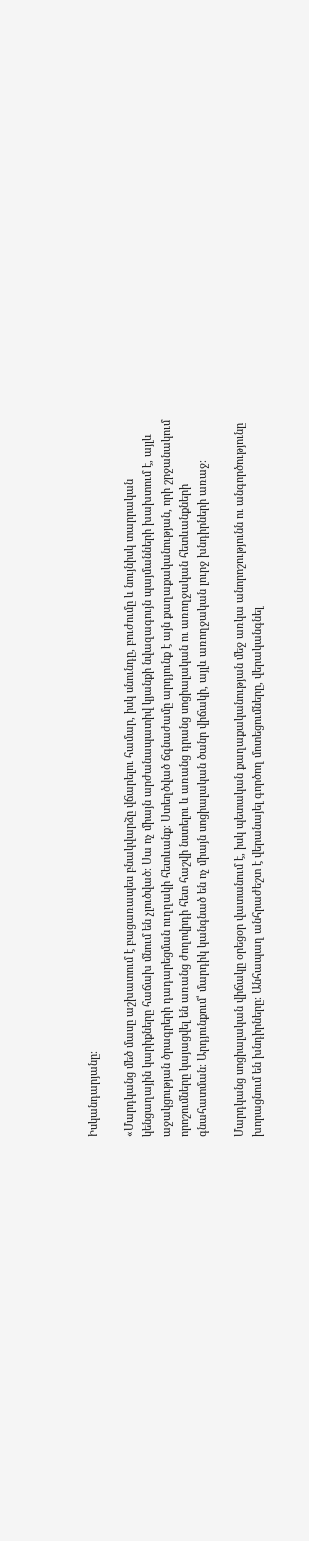Իսկանդարյանը։

«Մարդկանց մեծ մասը աշխատում է բացառապես բնակվարձը վճարելու համար, իսկ սնունդը, բուժումը և նույնիսկ տարրական կենցաղային կարիքները հաճախ մնում են չլուծված։ Սա ոչ միայն արժանապատիվ կյանքի նվազագույն պայմանների խախտում է, այլև աջակցության ծրագրերի դադարեցման ուղղակի հետևանք։ Ստեղծված ճգնաժամը արդյունք է այն քաղաքականության, որի շրջանակում որոշումները կայացվել են առանց ժողովրդի հետ հաշվի նստելու և առանց դրանց սոցիալական ու առողջական հետևանքների գնահատման։ Արդյունքում՝ մարդիկ կանգնած են ոչ միայն սոցիալական ծանր վիճակի, այլև առողջական լուրջ խնդիրների առաջ։

Մարդկանց սոցիալական վիճակը օրեցօր վատանում է, իսկ պետական քաղաքականության մեջ առկա անորոշությունն ու անգործությունը խորացնում են խնդիրները։ Անհապաղ անհրաժեշտ է վերանայել գործող մոտեցումները, վերականգնել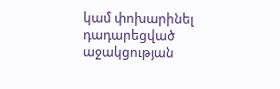կամ փոխարինել դադարեցված աջակցության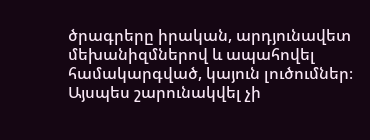ծրագրերը իրական, արդյունավետ մեխանիզմներով և ապահովել համակարգված, կայուն լուծումներ։ Այսպես շարունակվել չի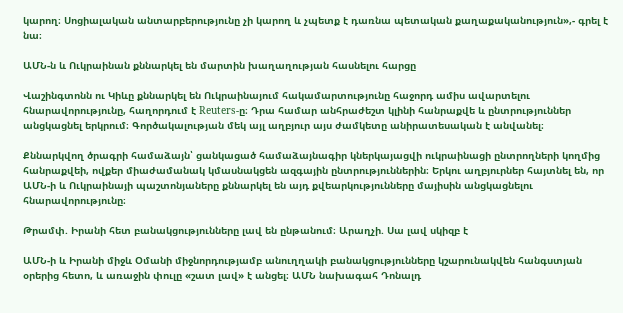կարող։ Սոցիալական անտարբերությունը չի կարող և չպետք է դառնա պետական քաղաքականություն»,- գրել է նա։

ԱՄՆ-ն և Ուկրաինան քննարկել են մարտին խաղաղության հասնելու հարցը

Վաշինգտոնն ու Կիևը քննարկել են Ուկրաինայում հակամարտությունը հաջորդ ամիս ավարտելու հնարավորությունը, հաղորդում է Reuters-ը։ Դրա համար անհրաժեշտ կլինի հանրաքվե և ընտրություններ անցկացնել երկրում։ Գործակալության մեկ այլ աղբյուր այս ժամկետը անիրատեսական է անվանել։

Քննարկվող ծրագրի համաձայն՝ ցանկացած համաձայնագիր կներկայացվի ուկրաինացի ընտրողների կողմից հանրաքվեի, ովքեր միաժամանակ կմասնակցեն ազգային ընտրություններին։ Երկու աղբյուրներ հայտնել են, որ ԱՄՆ-ի և Ուկրաինայի պաշտոնյաները քննարկել են այդ քվեարկությունները մայիսին անցկացնելու հնարավորությունը։

Թրամփ. Իրանի հետ բանակցությունները լավ են ընթանում։ Արաղչի. Սա լավ սկիզբ է

ԱՄՆ-ի և Իրանի միջև Օմանի միջնորդությամբ անուղղակի բանակցությունները կշարունակվեն հանգստյան օրերից հետո, և առաջին փուլը «շատ լավ» է անցել։ ԱՄՆ նախագահ Դոնալդ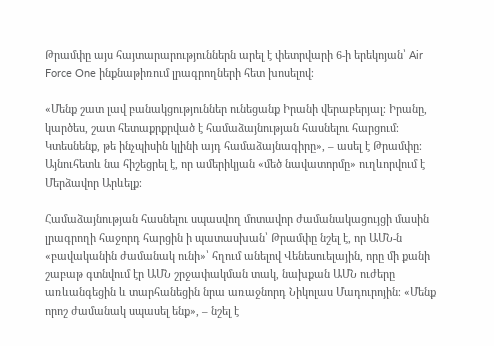Թրամփը այս հայտարարություններն արել է փետրվարի 6-ի երեկոյան՝ Air Force One ինքնաթիռում լրագրողների հետ խոսելով։

«Մենք շատ լավ բանակցություններ ունեցանք Իրանի վերաբերյալ։ Իրանը, կարծես, շատ հետաքրքրված է համաձայնության հասնելու հարցում։ Կտեսնենք, թե ինչպիսին կլինի այդ համաձայնագիրը», – ասել է Թրամփը։ Այնուհետև նա հիշեցրել է, որ ամերիկյան «մեծ նավատորմը» ուղևորվում է Մերձավոր Արևելք։

Համաձայնության հասնելու սպասվող մոտավոր ժամանակացույցի մասին լրագրողի հաջորդ հարցին ի պատասխան՝ Թրամփը նշել է, որ ԱՄՆ-ն «բավականին ժամանակ ունի»՝ հղում անելով Վենեսուելային, որը մի քանի շաբաթ գտնվում էր ԱՄՆ շրջափակման տակ, նախքան ԱՄՆ ուժերը առևանգեցին և տարհանեցին նրա առաջնորդ Նիկոլաս Մադուրոյին։ «Մենք որոշ ժամանակ սպասել ենք», – նշել է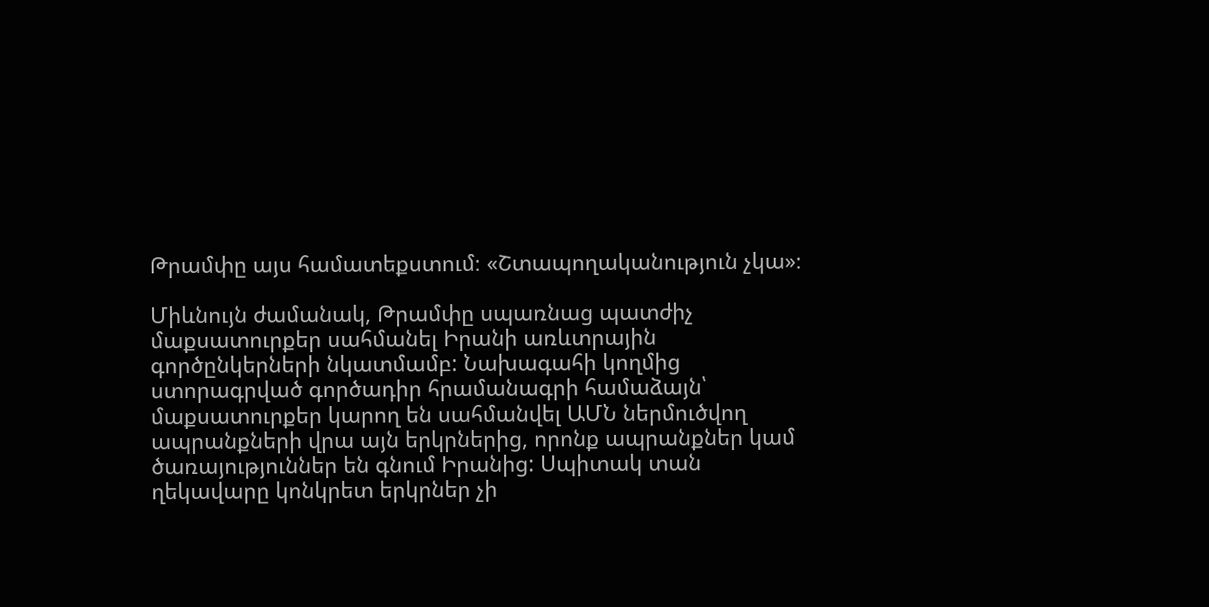Թրամփը այս համատեքստում։ «Շտապողականություն չկա»։

Միևնույն ժամանակ, Թրամփը սպառնաց պատժիչ մաքսատուրքեր սահմանել Իրանի առևտրային գործընկերների նկատմամբ: Նախագահի կողմից ստորագրված գործադիր հրամանագրի համաձայն՝ մաքսատուրքեր կարող են սահմանվել ԱՄՆ ներմուծվող ապրանքների վրա այն երկրներից, որոնք ապրանքներ կամ ծառայություններ են գնում Իրանից: Սպիտակ տան ղեկավարը կոնկրետ երկրներ չի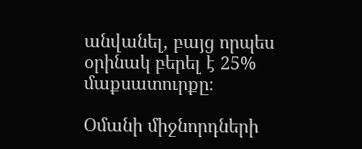անվանել, բայց որպես օրինակ բերել է 25% մաքսատուրքը։

Օմանի միջնորդների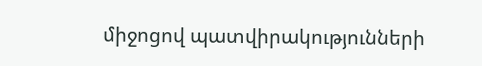միջոցով պատվիրակությունների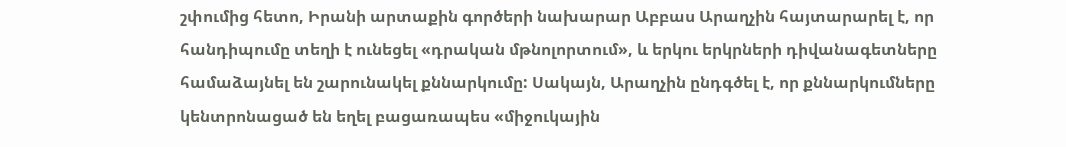շփումից հետո, Իրանի արտաքին գործերի նախարար Աբբաս Արաղչին հայտարարել է, որ հանդիպումը տեղի է ունեցել «դրական մթնոլորտում», և երկու երկրների դիվանագետները համաձայնել են շարունակել քննարկումը: Սակայն, Արաղչին ընդգծել է, որ քննարկումները կենտրոնացած են եղել բացառապես «միջուկային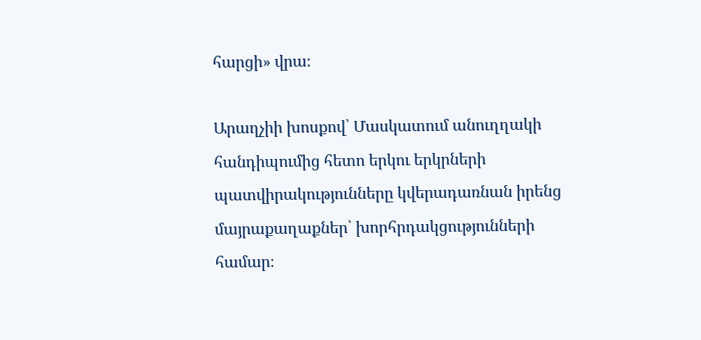հարցի» վրա։

Արաղչիի խոսքով՝ Մասկատում անուղղակի հանդիպումից հետո երկու երկրների պատվիրակությունները կվերադառնան իրենց մայրաքաղաքներ՝ խորհրդակցությունների համար։